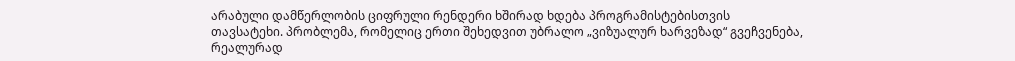არაბული დამწერლობის ციფრული რენდერი ხშირად ხდება პროგრამისტებისთვის თავსატეხი. პრობლემა, რომელიც ერთი შეხედვით უბრალო „ვიზუალურ ხარვეზად“ გვეჩვენება, რეალურად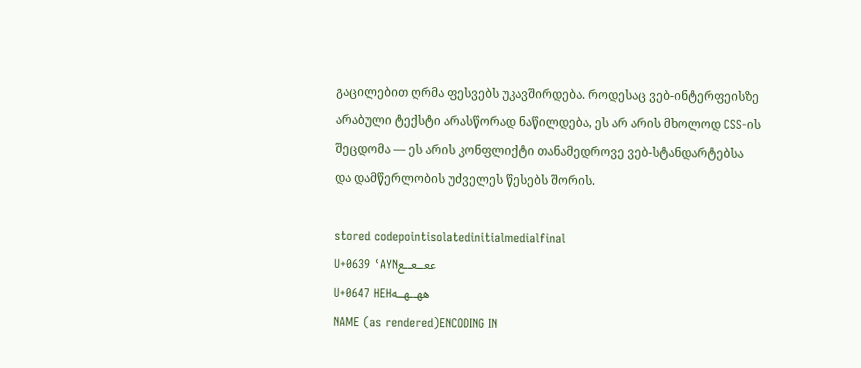გაცილებით ღრმა ფესვებს უკავშირდება. როდესაც ვებ-ინტერფეისზე არაბული ტექსტი არასწორად ნაწილდება, ეს არ არის მხოლოდ CSS-ის შეცდომა — ეს არის კონფლიქტი თანამედროვე ვებ-სტანდარტებსა და დამწერლობის უძველეს წესებს შორის.

stored codepointisolatedinitialmedialfinal
U+0639 ʿAYNععــعــع
U+0647 HEHههــهــه
NAME (as rendered)ENCODING IN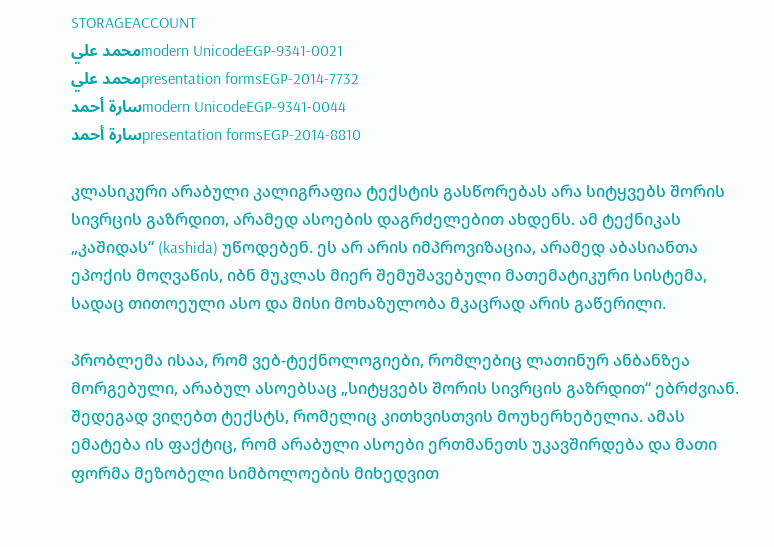STORAGEACCOUNT
محمد عليmodern UnicodeEGP-9341-0021
محمد عليpresentation formsEGP-2014-7732
سارة أحمدmodern UnicodeEGP-9341-0044
سارة أحمدpresentation formsEGP-2014-8810

კლასიკური არაბული კალიგრაფია ტექსტის გასწორებას არა სიტყვებს შორის სივრცის გაზრდით, არამედ ასოების დაგრძელებით ახდენს. ამ ტექნიკას „კაშიდას“ (kashida) უწოდებენ. ეს არ არის იმპროვიზაცია, არამედ აბასიანთა ეპოქის მოღვაწის, იბნ მუკლას მიერ შემუშავებული მათემატიკური სისტემა, სადაც თითოეული ასო და მისი მოხაზულობა მკაცრად არის გაწერილი.

პრობლემა ისაა, რომ ვებ-ტექნოლოგიები, რომლებიც ლათინურ ანბანზეა მორგებული, არაბულ ასოებსაც „სიტყვებს შორის სივრცის გაზრდით“ ებრძვიან. შედეგად ვიღებთ ტექსტს, რომელიც კითხვისთვის მოუხერხებელია. ამას ემატება ის ფაქტიც, რომ არაბული ასოები ერთმანეთს უკავშირდება და მათი ფორმა მეზობელი სიმბოლოების მიხედვით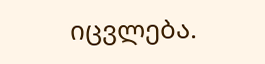იცვლება.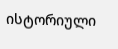ისტორიული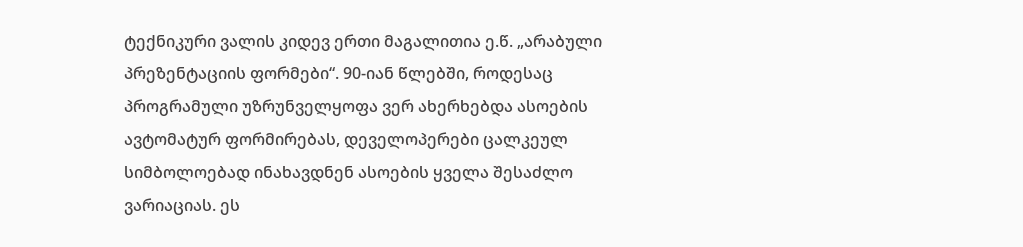ტექნიკური ვალის კიდევ ერთი მაგალითია ე.წ. „არაბული პრეზენტაციის ფორმები“. 90-იან წლებში, როდესაც პროგრამული უზრუნველყოფა ვერ ახერხებდა ასოების ავტომატურ ფორმირებას, დეველოპერები ცალკეულ სიმბოლოებად ინახავდნენ ასოების ყველა შესაძლო ვარიაციას. ეს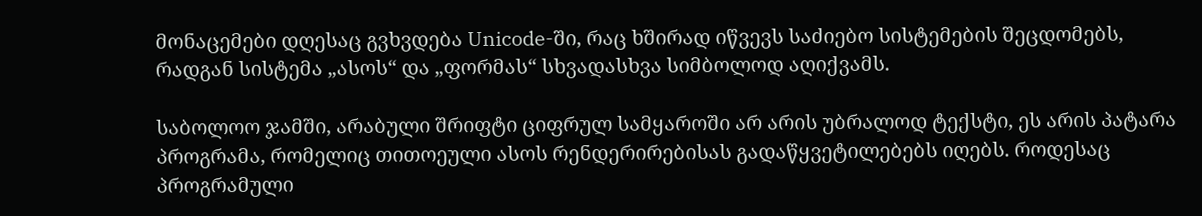მონაცემები დღესაც გვხვდება Unicode-ში, რაც ხშირად იწვევს საძიებო სისტემების შეცდომებს, რადგან სისტემა „ასოს“ და „ფორმას“ სხვადასხვა სიმბოლოდ აღიქვამს.

საბოლოო ჯამში, არაბული შრიფტი ციფრულ სამყაროში არ არის უბრალოდ ტექსტი, ეს არის პატარა პროგრამა, რომელიც თითოეული ასოს რენდერირებისას გადაწყვეტილებებს იღებს. როდესაც პროგრამული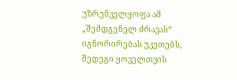უზრუნველყოფა ამ „შემდგენელ ძრავას“ იგნორირებას უკეთებს, შედეგი ყოველთვის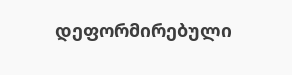დეფორმირებული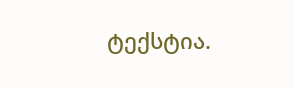ტექსტია.